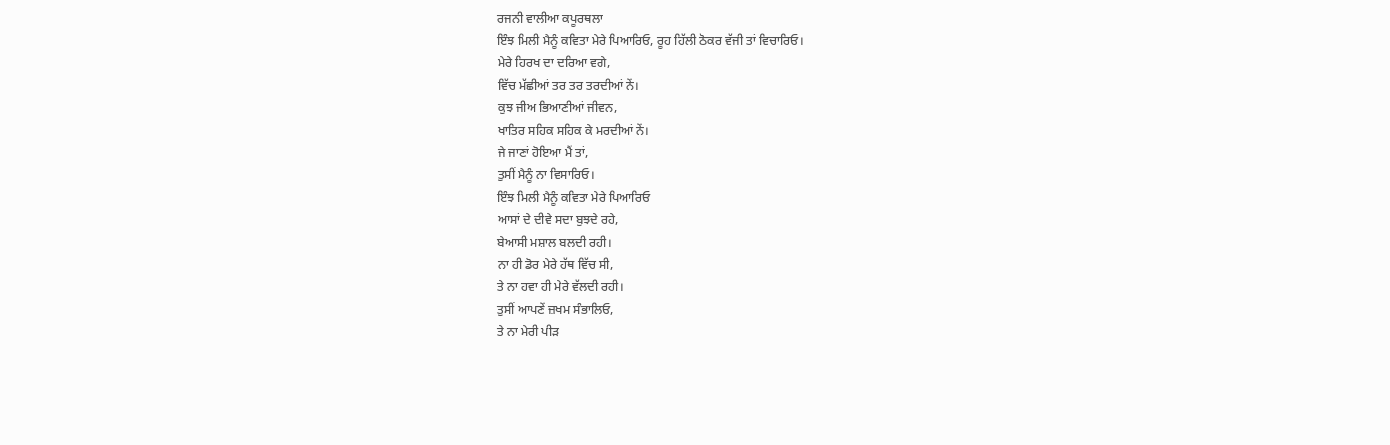ਰਜਨੀ ਵਾਲੀਆ ਕਪੂਰਥਲਾ
ਇੰਝ ਮਿਲੀ ਮੈਨੂੰ ਕਵਿਤਾ ਮੇਰੇ ਪਿਆਰਿਓ, ਰੂਹ ਹਿੱਲੀ ਠੋਕਰ ਵੱਜੀ ਤਾਂ ਵਿਚਾਰਿਓ।
ਮੇਰੇ ਹਿਰਖ ਦਾ ਦਰਿਆ ਵਗੇ,
ਵਿੱਚ ਮੱਛੀਆਂ ਤਰ ਤਰ ਤਰਦੀਆਂ ਨੇਂ।
ਕੁਝ ਜੀਅ ਭਿਆਣੀਆਂ ਜੀਵਨ,
ਖਾਤਿਰ ਸਹਿਕ ਸਹਿਕ ਕੇ ਮਰਦੀਆਂ ਨੇਂ।
ਜੇ ਜਾਣਾਂ ਹੋਇਆ ਮੈਂ ਤਾਂ,
ਤੁਸੀਂ ਮੈਨੂੰ ਨਾ ਵਿਸਾਰਿਓ।
ਇੰਝ ਮਿਲੀ ਮੈਨੂੰ ਕਵਿਤਾ ਮੇਰੇ ਪਿਆਰਿਓ
ਆਸਾਂ ਦੇ ਦੀਵੇ ਸਦਾ ਬੁਝਦੇ ਰਹੇ,
ਬੇਆਸੀ ਮਸ਼ਾਲ ਬਲਦੀ ਰਹੀ।
ਨਾ ਹੀ ਡੋਰ ਮੇਰੇ ਹੱਥ ਵਿੱਚ ਸੀ,
ਤੇ ਨਾ ਹਵਾ ਹੀ ਮੇਰੇ ਵੱਲਦੀ ਰਹੀ।
ਤੁਸੀਂ ਆਪਣੇਂ ਜ਼ਖਮ ਸੰਭਾਲਿਓ,
ਤੇ ਨਾ ਮੇਰੀ ਪੀੜ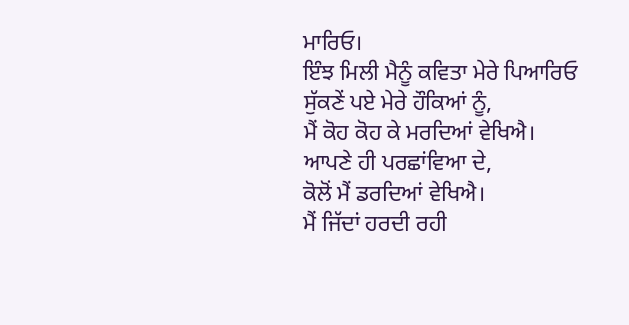ਮਾਰਿਓ।
ਇੰਝ ਮਿਲੀ ਮੈਨੂੰ ਕਵਿਤਾ ਮੇਰੇ ਪਿਆਰਿਓ
ਸੁੱਕਣੇਂ ਪਏ ਮੇਰੇ ਹੌਕਿਆਂ ਨੂੰ,
ਮੈਂ ਕੋਹ ਕੋਹ ਕੇ ਮਰਦਿਆਂ ਵੇਖਿਐ।
ਆਪਣੇ ਹੀ ਪਰਛਾਂਵਿਆ ਦੇ,
ਕੋਲੋਂ ਮੈਂ ਡਰਦਿਆਂ ਵੇਖਿਐ।
ਮੈਂ ਜਿੱਦਾਂ ਹਰਦੀ ਰਹੀ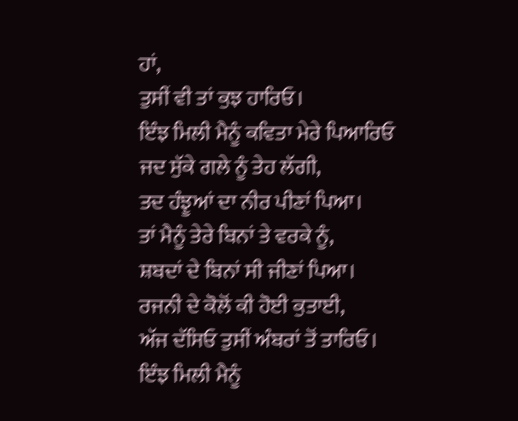ਹਾਂ,
ਤੁਸੀਂ ਵੀ ਤਾਂ ਕੁਝ ਹਾਰਿਓ।
ਇੰਝ ਮਿਲੀ ਮੈਨੂੰ ਕਵਿਤਾ ਮੇਰੇ ਪਿਆਰਿਓ
ਜਦ ਸੁੱਕੇ ਗਲੇ ਨੂੰ ਤੇਹ ਲੱਗੀ,
ਤਦ ਹੰਝੂਆਂ ਦਾ ਨੀਰ ਪੀਣਾਂ ਪਿਆ।
ਤਾਂ ਮੈਨੂੰ ਤੇਰੇ ਬਿਨਾਂ ਤੇ ਵਰਕੇ ਨੂੰ,
ਸ਼ਬਦਾਂ ਦੇ ਬਿਨਾਂ ਸੀ ਜੀਣਾਂ ਪਿਆ।
ਰਜਨੀ ਦੇ ਕੋਲੋਂ ਕੀ ਹੋਈ ਕੁਤਾਈ,
ਅੱਜ ਦੱਸਿਓ ਤੁਸੀਂ ਅੰਬਰਾਂ ਤੋਂ ਤਾਰਿਓ।
ਇੰਝ ਮਿਲੀ ਮੈਨੂੰ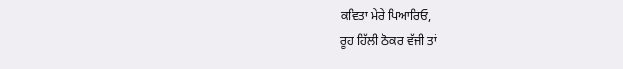ਕਵਿਤਾ ਮੇਰੇ ਪਿਆਰਿਓ,
ਰੂਹ ਹਿੱਲੀ ਠੋਕਰ ਵੱਜੀ ਤਾਂ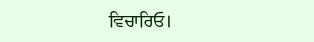ਵਿਚਾਰਿਓ।